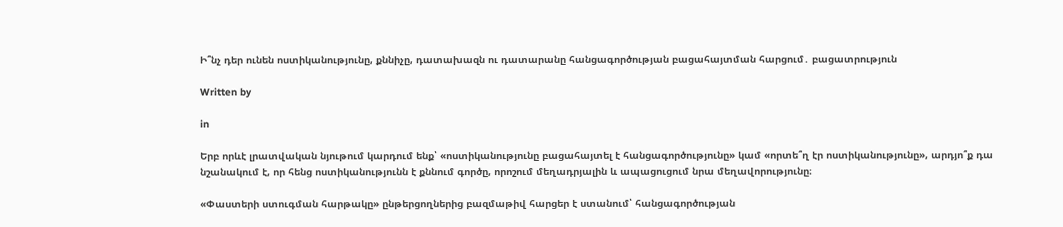Ի՞նչ դեր ունեն ոստիկանությունը, քննիչը, դատախազն ու դատարանը հանցագործության բացահայտման հարցում․ բացատրություն

Written by

in

Երբ որևէ լրատվական նյութում կարդում ենք՝ «ոստիկանությունը բացահայտել է հանցագործությունը» կամ «որտե՞ղ էր ոստիկանությունը», արդյո՞ք դա նշանակում է, որ հենց ոստիկանությունն է քննում գործը, որոշում մեղադրյալին և ապացուցում նրա մեղավորությունը։

«Փաստերի ստուգման հարթակը» ընթերցողներից բազմաթիվ հարցեր է ստանում՝ հանցագործության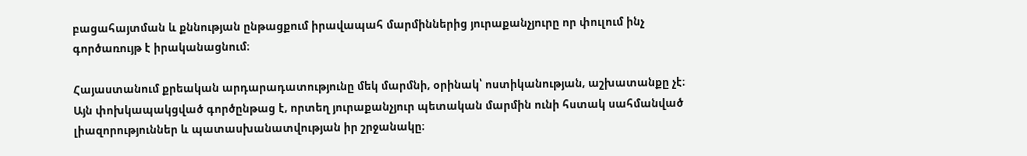բացահայտման և քննության ընթացքում իրավապահ մարմիններից յուրաքանչյուրը որ փուլում ինչ գործառույթ է իրականացնում։

Հայաստանում քրեական արդարադատությունը մեկ մարմնի, օրինակ՝ ոստիկանության, աշխատանքը չէ։ Այն փոխկապակցված գործընթաց է, որտեղ յուրաքանչյուր պետական մարմին ունի հստակ սահմանված լիազորություններ և պատասխանատվության իր շրջանակը։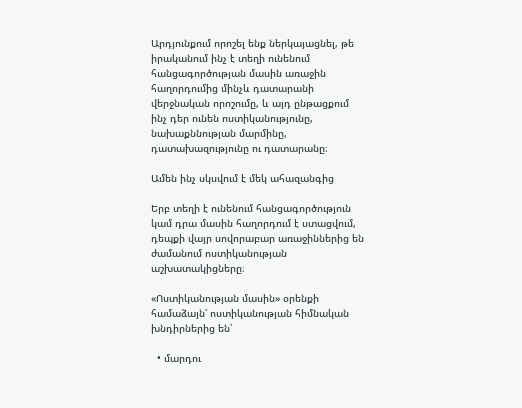Արդյունքում որոշել ենք ներկայացնել, թե իրականում ինչ է տեղի ունենում հանցագործության մասին առաջին հաղորդումից մինչև դատարանի վերջնական որոշումը, և այդ ընթացքում ինչ դեր ունեն ոստիկանությունը, նախաքննության մարմինը, դատախազությունը ու դատարանը։

Ամեն ինչ սկսվում է մեկ ահազանգից

Երբ տեղի է ունենում հանցագործություն կամ դրա մասին հաղորդում է ստացվում, դեպքի վայր սովորաբար առաջիններից են ժամանում ոստիկանության աշխատակիցները։

«Ոստիկանության մասին» օրենքի համաձայն՝ ոստիկանության հիմնական խնդիրներից են՝

  • մարդու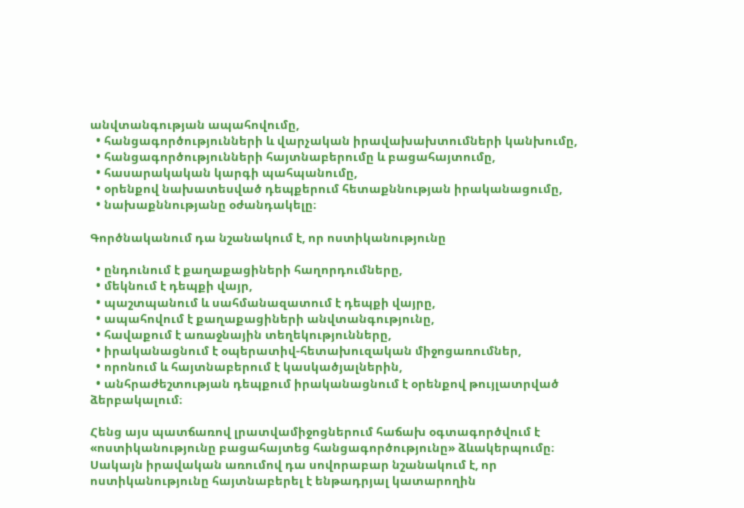անվտանգության ապահովումը,
  • հանցագործությունների և վարչական իրավախախտումների կանխումը,
  • հանցագործությունների հայտնաբերումը և բացահայտումը,
  • հասարակական կարգի պահպանումը,
  • օրենքով նախատեսված դեպքերում հետաքննության իրականացումը,
  • նախաքննությանը օժանդակելը։

Գործնականում դա նշանակում է, որ ոստիկանությունը

  • ընդունում է քաղաքացիների հաղորդումները,
  • մեկնում է դեպքի վայր,
  • պաշտպանում և սահմանազատում է դեպքի վայրը,
  • ապահովում է քաղաքացիների անվտանգությունը,
  • հավաքում է առաջնային տեղեկությունները,
  • իրականացնում է օպերատիվ-հետախուզական միջոցառումներ,
  • որոնում և հայտնաբերում է կասկածյալներին,
  • անհրաժեշտության դեպքում իրականացնում է օրենքով թույլատրված ձերբակալում։

Հենց այս պատճառով լրատվամիջոցներում հաճախ օգտագործվում է «ոստիկանությունը բացահայտեց հանցագործությունը» ձևակերպումը։ Սակայն իրավական առումով դա սովորաբար նշանակում է, որ ոստիկանությունը հայտնաբերել է ենթադրյալ կատարողին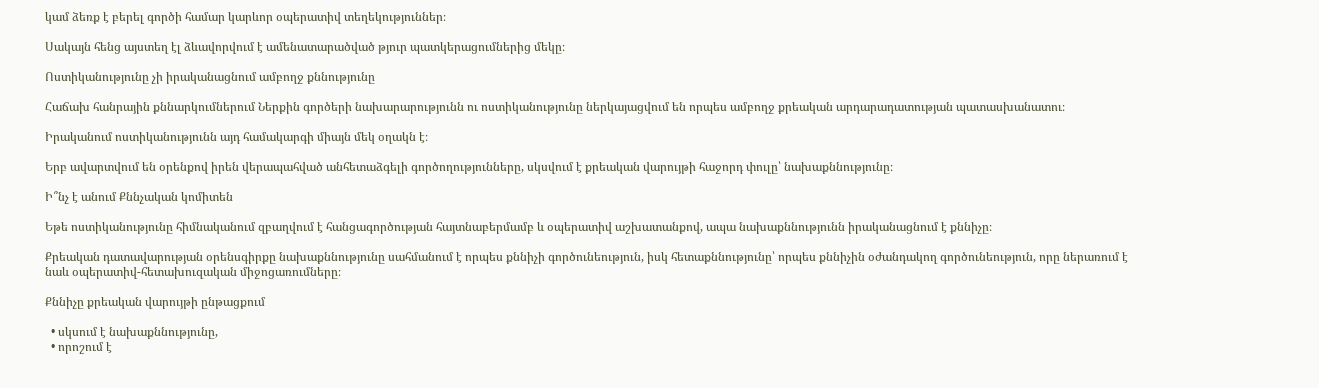կամ ձեռք է բերել գործի համար կարևոր օպերատիվ տեղեկություններ։

Սակայն հենց այստեղ էլ ձևավորվում է ամենատարածված թյուր պատկերացումներից մեկը։

Ոստիկանությունը չի իրականացնում ամբողջ քննությունը

Հաճախ հանրային քննարկումներում Ներքին գործերի նախարարությունն ու ոստիկանությունը ներկայացվում են որպես ամբողջ քրեական արդարադատության պատասխանատու։

Իրականում ոստիկանությունն այդ համակարգի միայն մեկ օղակն է։

Երբ ավարտվում են օրենքով իրեն վերապահված անհետաձգելի գործողությունները, սկսվում է քրեական վարույթի հաջորդ փուլը՝ նախաքննությունը։

Ի՞նչ է անում Քննչական կոմիտեն

Եթե ոստիկանությունը հիմնականում զբաղվում է հանցագործության հայտնաբերմամբ և օպերատիվ աշխատանքով, ապա նախաքննությունն իրականացնում է քննիչը։

Քրեական դատավարության օրենսգիրքը նախաքննությունը սահմանում է որպես քննիչի գործունեություն, իսկ հետաքննությունը՝ որպես քննիչին օժանդակող գործունեություն, որը ներառում է նաև օպերատիվ-հետախուզական միջոցառումները։

Քննիչը քրեական վարույթի ընթացքում

  • սկսում է նախաքննությունը,
  • որոշում է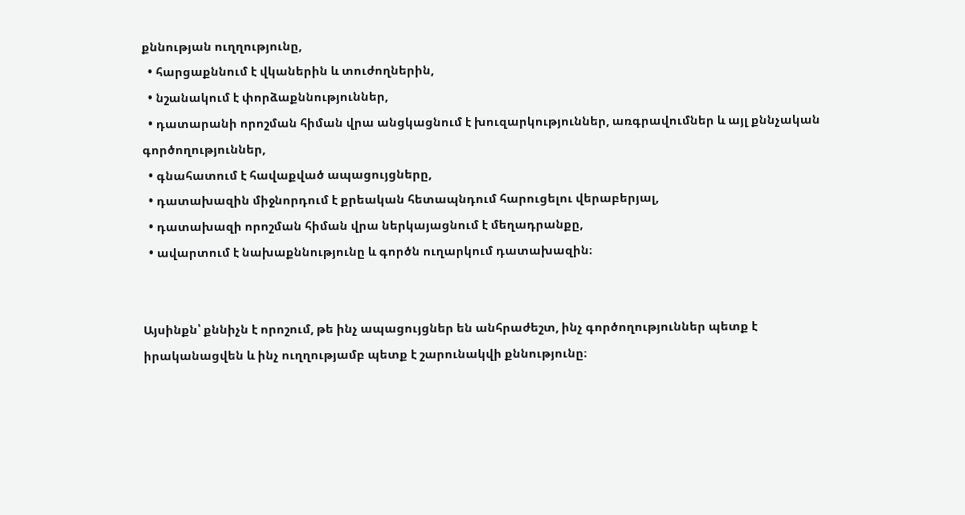քննության ուղղությունը,
  • հարցաքննում է վկաներին և տուժողներին,
  • նշանակում է փորձաքննություններ,
  • դատարանի որոշման հիման վրա անցկացնում է խուզարկություններ, առգրավումներ և այլ քննչական գործողություններ,
  • գնահատում է հավաքված ապացույցները,
  • դատախազին միջնորդում է քրեական հետապնդում հարուցելու վերաբերյալ,
  • դատախազի որոշման հիման վրա ներկայացնում է մեղադրանքը,
  • ավարտում է նախաքննությունը և գործն ուղարկում դատախազին։


Այսինքն՝ քննիչն է որոշում, թե ինչ ապացույցներ են անհրաժեշտ, ինչ գործողություններ պետք է իրականացվեն և ինչ ուղղությամբ պետք է շարունակվի քննությունը։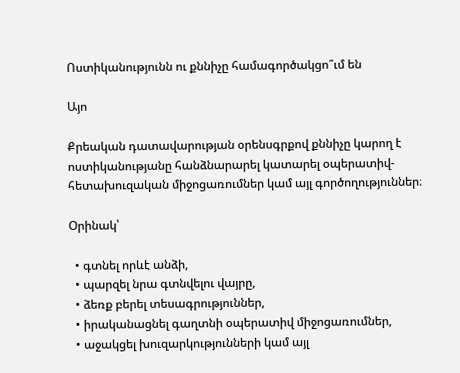Ոստիկանությունն ու քննիչը համագործակցո՞ւմ են

Այո

Քրեական դատավարության օրենսգրքով քննիչը կարող է ոստիկանությանը հանձնարարել կատարել օպերատիվ-հետախուզական միջոցառումներ կամ այլ գործողություններ։

Օրինակ՝

  • գտնել որևէ անձի,
  • պարզել նրա գտնվելու վայրը,
  • ձեռք բերել տեսագրություններ,
  • իրականացնել գաղտնի օպերատիվ միջոցառումներ,
  • աջակցել խուզարկությունների կամ այլ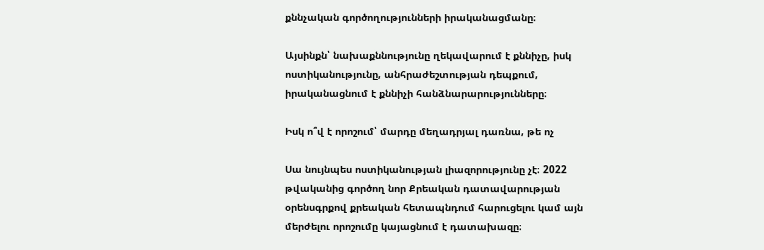քննչական գործողությունների իրականացմանը։

Այսինքն՝ նախաքննությունը ղեկավարում է քննիչը, իսկ ոստիկանությունը, անհրաժեշտության դեպքում, իրականացնում է քննիչի հանձնարարությունները։

Իսկ ո՞վ է որոշում՝ մարդը մեղադրյալ դառնա, թե ոչ

Սա նույնպես ոստիկանության լիազորությունը չէ։ 2022 թվականից գործող նոր Քրեական դատավարության օրենսգրքով քրեական հետապնդում հարուցելու կամ այն մերժելու որոշումը կայացնում է դատախազը։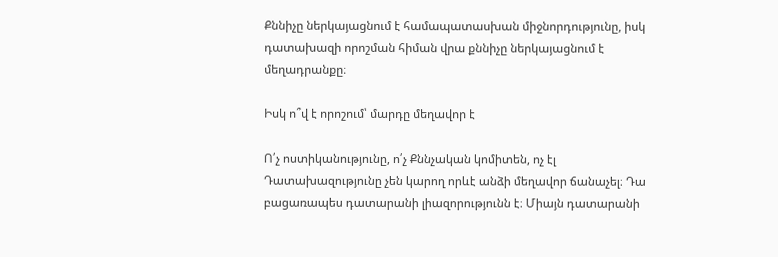Քննիչը ներկայացնում է համապատասխան միջնորդությունը, իսկ դատախազի որոշման հիման վրա քննիչը ներկայացնում է մեղադրանքը։

Իսկ ո՞վ է որոշում՝ մարդը մեղավոր է

Ո՛չ ոստիկանությունը, ո՛չ Քննչական կոմիտեն, ոչ էլ Դատախազությունը չեն կարող որևէ անձի մեղավոր ճանաչել։ Դա բացառապես դատարանի լիազորությունն է։ Միայն դատարանի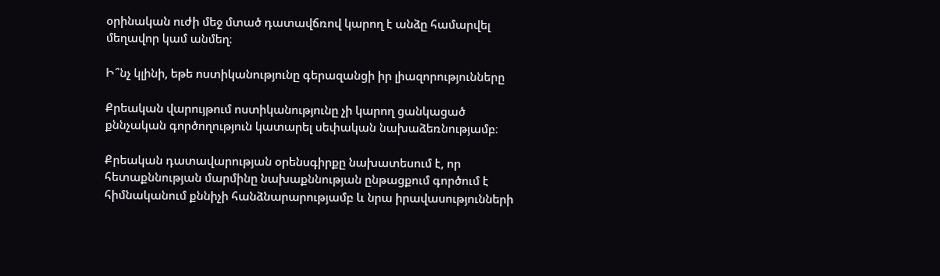օրինական ուժի մեջ մտած դատավճռով կարող է անձը համարվել մեղավոր կամ անմեղ։

Ի՞նչ կլինի, եթե ոստիկանությունը գերազանցի իր լիազորությունները

Քրեական վարույթում ոստիկանությունը չի կարող ցանկացած քննչական գործողություն կատարել սեփական նախաձեռնությամբ։

Քրեական դատավարության օրենսգիրքը նախատեսում է, որ հետաքննության մարմինը նախաքննության ընթացքում գործում է հիմնականում քննիչի հանձնարարությամբ և նրա իրավասությունների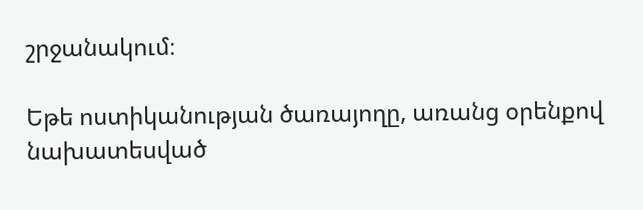շրջանակում։

Եթե ոստիկանության ծառայողը, առանց օրենքով նախատեսված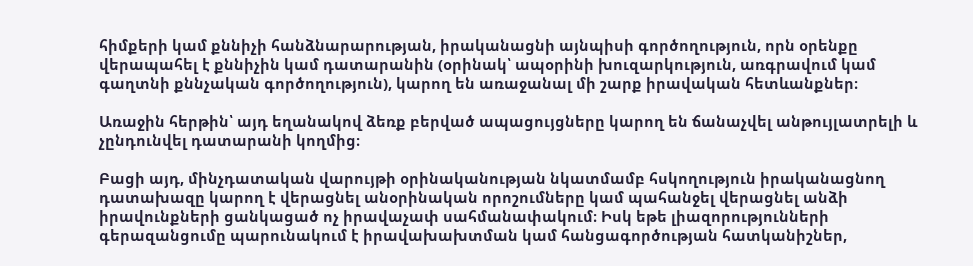հիմքերի կամ քննիչի հանձնարարության, իրականացնի այնպիսի գործողություն, որն օրենքը վերապահել է քննիչին կամ դատարանին (օրինակ՝ ապօրինի խուզարկություն, առգրավում կամ գաղտնի քննչական գործողություն), կարող են առաջանալ մի շարք իրավական հետևանքներ։

Առաջին հերթին՝ այդ եղանակով ձեռք բերված ապացույցները կարող են ճանաչվել անթույլատրելի և չընդունվել դատարանի կողմից։

Բացի այդ, մինչդատական վարույթի օրինականության նկատմամբ հսկողություն իրականացնող դատախազը կարող է վերացնել անօրինական որոշումները կամ պահանջել վերացնել անձի իրավունքների ցանկացած ոչ իրավաչափ սահմանափակում։ Իսկ եթե լիազորությունների գերազանցումը պարունակում է իրավախախտման կամ հանցագործության հատկանիշներ,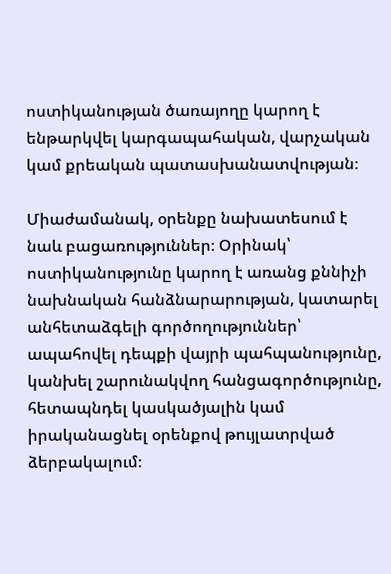ոստիկանության ծառայողը կարող է ենթարկվել կարգապահական, վարչական կամ քրեական պատասխանատվության։

Միաժամանակ, օրենքը նախատեսում է նաև բացառություններ։ Օրինակ՝ ոստիկանությունը կարող է առանց քննիչի նախնական հանձնարարության, կատարել անհետաձգելի գործողություններ՝ ապահովել դեպքի վայրի պահպանությունը, կանխել շարունակվող հանցագործությունը, հետապնդել կասկածյալին կամ իրականացնել օրենքով թույլատրված ձերբակալում։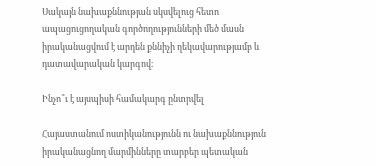Սակայն նախաքննության սկսվելուց հետո ապացուցողական գործողությունների մեծ մասն իրականացվում է արդեն քննիչի ղեկավարությամբ և դատավարական կարգով։

Ինչո՞ւ է այսպիսի համակարգ ընտրվել

Հայաստանում ոստիկանությունն ու նախաքննություն իրականացնող մարմինները տարբեր պետական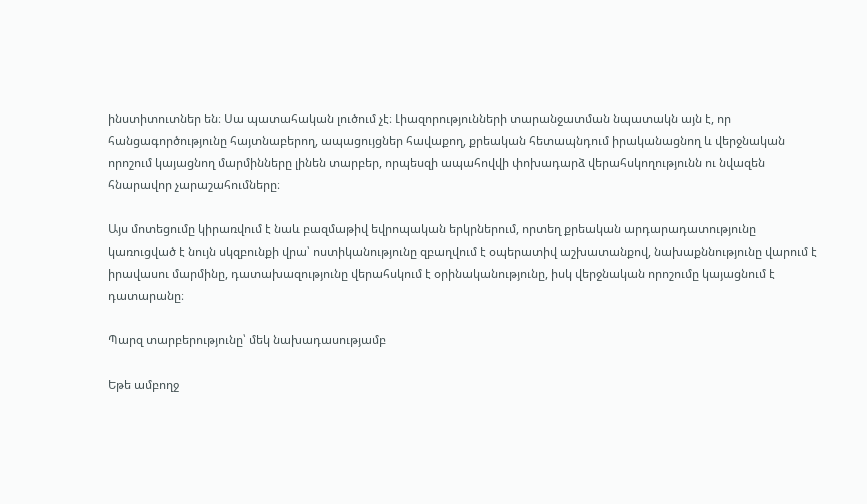ինստիտուտներ են։ Սա պատահական լուծում չէ։ Լիազորությունների տարանջատման նպատակն այն է, որ հանցագործությունը հայտնաբերող, ապացույցներ հավաքող, քրեական հետապնդում իրականացնող և վերջնական որոշում կայացնող մարմինները լինեն տարբեր, որպեսզի ապահովվի փոխադարձ վերահսկողությունն ու նվազեն հնարավոր չարաշահումները։

Այս մոտեցումը կիրառվում է նաև բազմաթիվ եվրոպական երկրներում, որտեղ քրեական արդարադատությունը կառուցված է նույն սկզբունքի վրա՝ ոստիկանությունը զբաղվում է օպերատիվ աշխատանքով, նախաքննությունը վարում է իրավասու մարմինը, դատախազությունը վերահսկում է օրինականությունը, իսկ վերջնական որոշումը կայացնում է դատարանը։

Պարզ տարբերությունը՝ մեկ նախադասությամբ

Եթե ամբողջ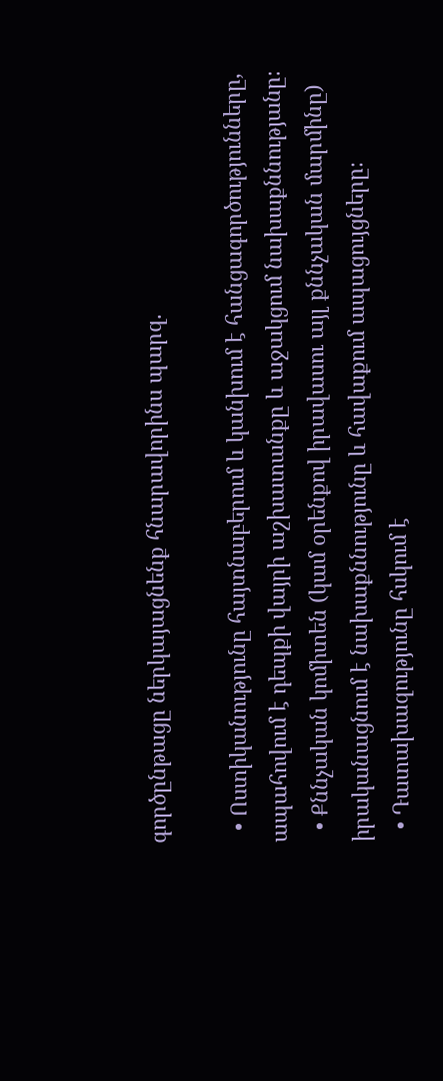գործընթացը ներկայացնենք հնարավորինս պարզ.

  • Ոստիկանությունը հայտնաբերում և կանխում է հանցագործությունները, ապահովում է դեպքի վայրի աշխատանքը և աջակցում նախաքննությանը։
  • Քննչական կոմիտեն (կամ օրենքով իրավասու այլ քննչական մարմինը) իրականացնում է նախաքննությունը և հավաքում ապացույցները։
  • Դատախազությունը հսկում է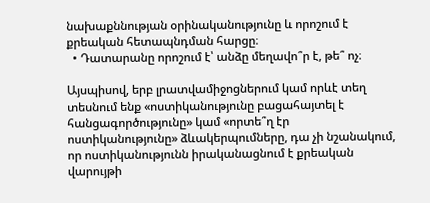նախաքննության օրինականությունը և որոշում է քրեական հետապնդման հարցը։
  • Դատարանը որոշում է՝ անձը մեղավո՞ր է, թե՞ ոչ։

Այսպիսով, երբ լրատվամիջոցներում կամ որևէ տեղ տեսնում ենք «ոստիկանությունը բացահայտել է հանցագործությունը» կամ «որտե՞ղ էր ոստիկանությունը» ձևակերպումները, դա չի նշանակում, որ ոստիկանությունն իրականացնում է քրեական վարույթի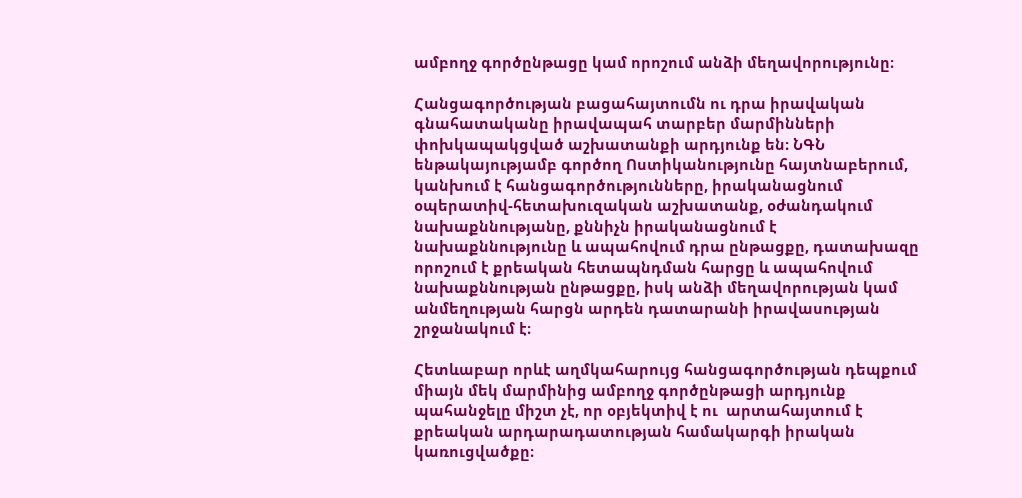ամբողջ գործընթացը կամ որոշում անձի մեղավորությունը։

Հանցագործության բացահայտումն ու դրա իրավական գնահատականը իրավապահ տարբեր մարմինների փոխկապակցված աշխատանքի արդյունք են։ ՆԳՆ ենթակայությամբ գործող Ոստիկանությունը հայտնաբերում, կանխում է հանցագործությունները, իրականացնում օպերատիվ-հետախուզական աշխատանք, օժանդակում նախաքննությանը, քննիչն իրականացնում է նախաքննությունը և ապահովում դրա ընթացքը, դատախազը որոշում է քրեական հետապնդման հարցը և ապահովում նախաքննության ընթացքը, իսկ անձի մեղավորության կամ անմեղության հարցն արդեն դատարանի իրավասության շրջանակում է։

Հետևաբար որևէ աղմկահարույց հանցագործության դեպքում միայն մեկ մարմինից ամբողջ գործընթացի արդյունք պահանջելը միշտ չէ, որ օբյեկտիվ է ու  արտահայտում է քրեական արդարադատության համակարգի իրական կառուցվածքը։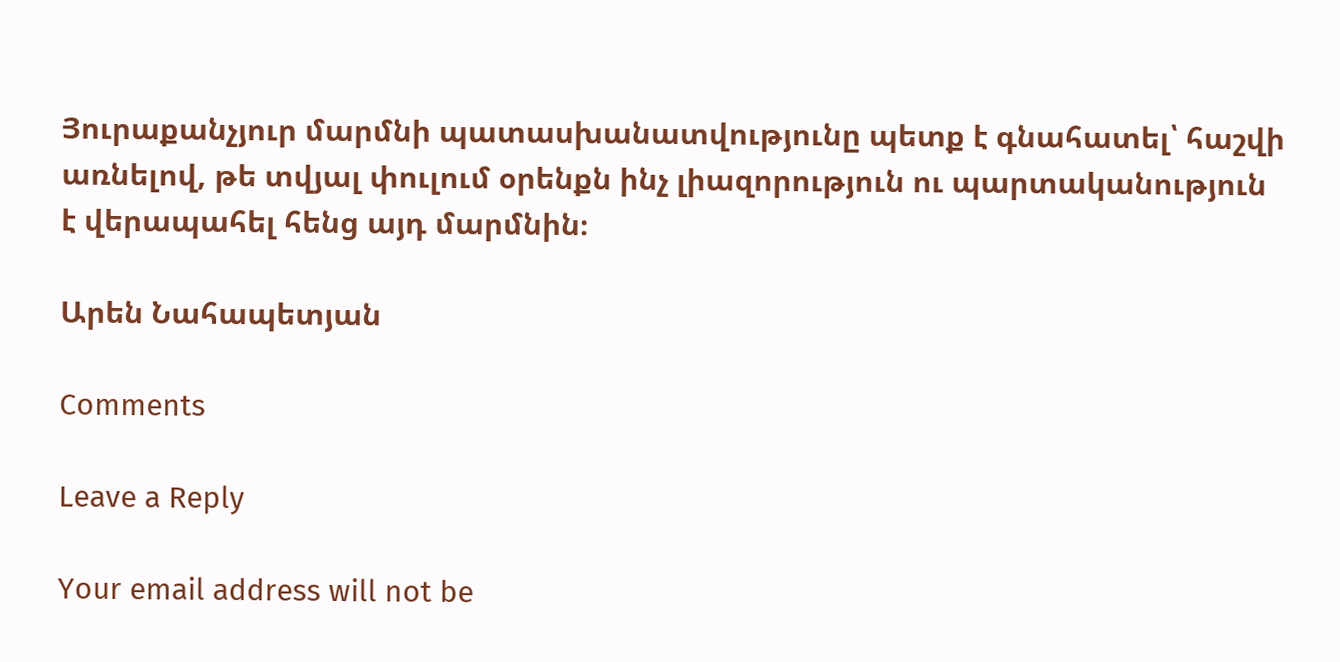Յուրաքանչյուր մարմնի պատասխանատվությունը պետք է գնահատել՝ հաշվի առնելով, թե տվյալ փուլում օրենքն ինչ լիազորություն ու պարտականություն է վերապահել հենց այդ մարմնին։

Արեն Նահապետյան

Comments

Leave a Reply

Your email address will not be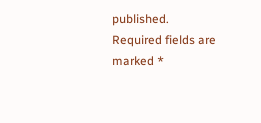published. Required fields are marked *